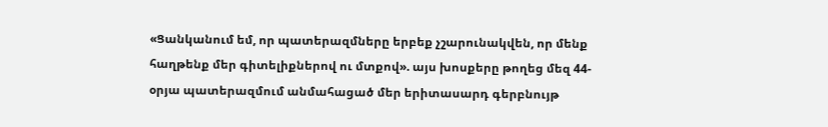«Ցանկանում եմ, որ պատերազմները երբեք չշարունակվեն, որ մենք հաղթենք մեր գիտելիքներով ու մտքով». այս խոսքերը թողեց մեզ 44-օրյա պատերազմում անմահացած մեր երիտասարդ գերբնույթ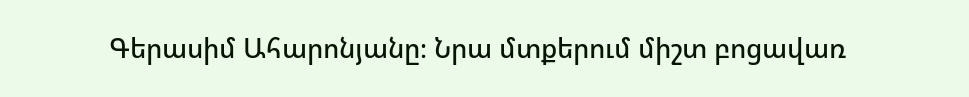Գերասիմ Ահարոնյանը։ Նրա մտքերում միշտ բոցավառ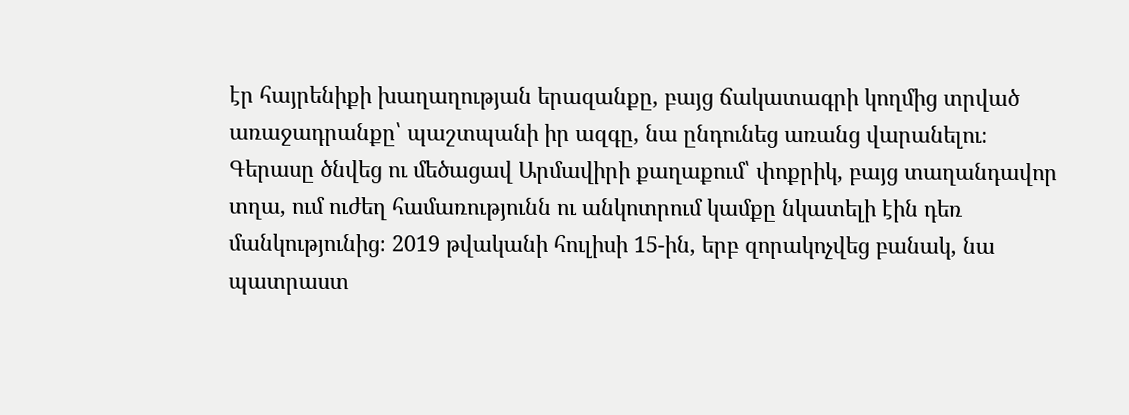էր հայրենիքի խաղաղության երազանքը, բայց ճակատագրի կողմից տրված առաջադրանքը՝ պաշտպանի իր ազգը, նա ընդունեց առանց վարանելու։
Գերասը ծնվեց ու մեծացավ Արմավիրի քաղաքում՝ փոքրիկ, բայց տաղանդավոր տղա, ում ուժեղ համառությունն ու անկոտրում կամքը նկատելի էին դեռ մանկությունից։ 2019 թվականի հուլիսի 15-ին, երբ զորակոչվեց բանակ, նա պատրաստ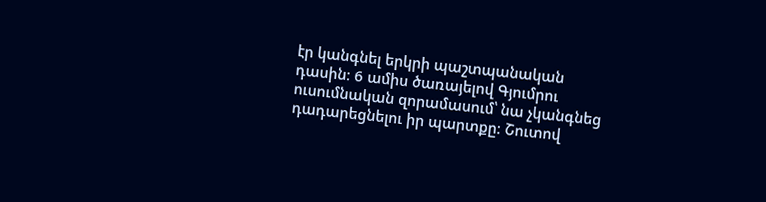էր կանգնել երկրի պաշտպանական դասին։ 6 ամիս ծառայելով Գյումրու ուսումնական զորամասում՝ նա չկանգնեց դադարեցնելու իր պարտքը։ Շուտով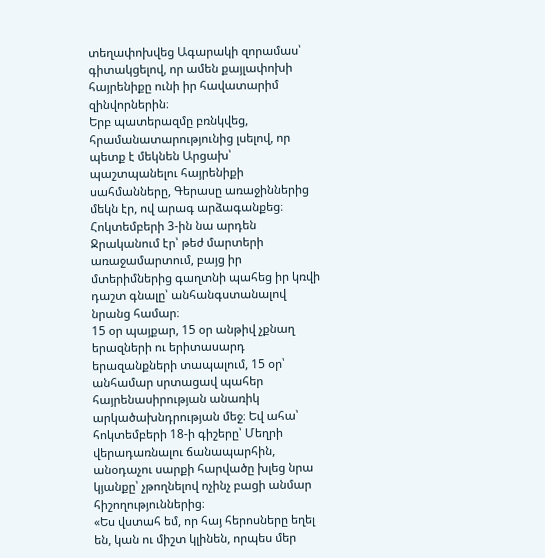տեղափոխվեց Ագարակի զորամաս՝ գիտակցելով, որ ամեն քայլափոխի հայրենիքը ունի իր հավատարիմ զինվորներին։
Երբ պատերազմը բռնկվեց, հրամանատարությունից լսելով, որ պետք է մեկնեն Արցախ՝ պաշտպանելու հայրենիքի սահմանները, Գերասը առաջիններից մեկն էր, ով արագ արձագանքեց։ Հոկտեմբերի 3-ին նա արդեն Ջրականում էր՝ թեժ մարտերի առաջամարտում, բայց իր մտերիմներից գաղտնի պահեց իր կռվի դաշտ գնալը՝ անհանգստանալով նրանց համար։
15 օր պայքար, 15 օր անթիվ չքնաղ երազների ու երիտասարդ երազանքների տապալում, 15 օր՝ անհամար սրտացավ պահեր հայրենասիրության անառիկ արկածախնդրության մեջ։ Եվ ահա՝ հոկտեմբերի 18-ի գիշերը՝ Մեղրի վերադառնալու ճանապարհին, անօդաչու սարքի հարվածը խլեց նրա կյանքը՝ չթողնելով ոչինչ բացի անմար հիշողություններից։
«Ես վստահ եմ, որ հայ հերոսները եղել են, կան ու միշտ կլինեն, որպես մեր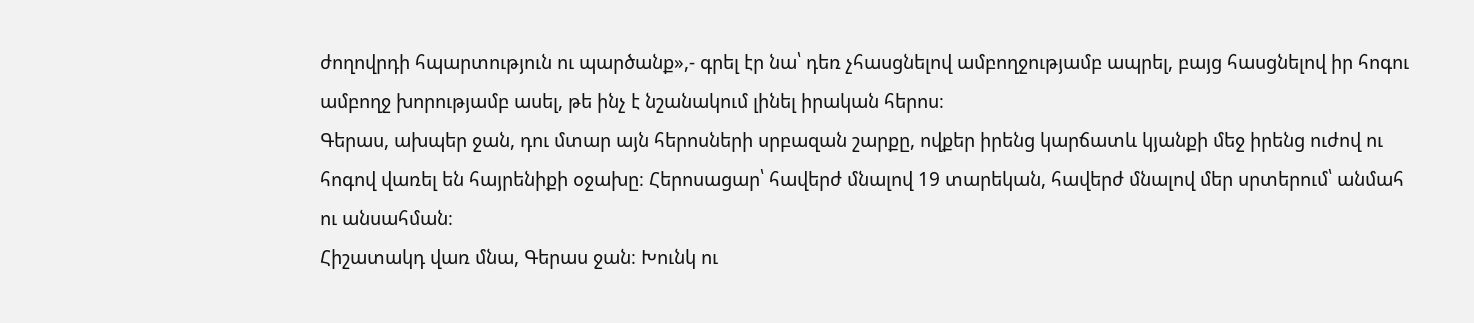ժողովրդի հպարտություն ու պարծանք»,- գրել էր նա՝ դեռ չհասցնելով ամբողջությամբ ապրել, բայց հասցնելով իր հոգու ամբողջ խորությամբ ասել, թե ինչ է նշանակում լինել իրական հերոս։
Գերաս, ախպեր ջան, դու մտար այն հերոսների սրբազան շարքը, ովքեր իրենց կարճատև կյանքի մեջ իրենց ուժով ու հոգով վառել են հայրենիքի օջախը։ Հերոսացար՝ հավերժ մնալով 19 տարեկան, հավերժ մնալով մեր սրտերում՝ անմահ ու անսահման։
Հիշատակդ վառ մնա, Գերաս ջան։ Խունկ ու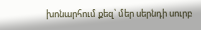խոնարհում քեզ՝ մեր սերնդի սուրբ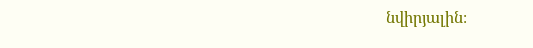նվիրյալին։